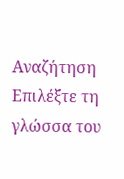Αναζήτηση
Επιλέξτε τη γλώσσα του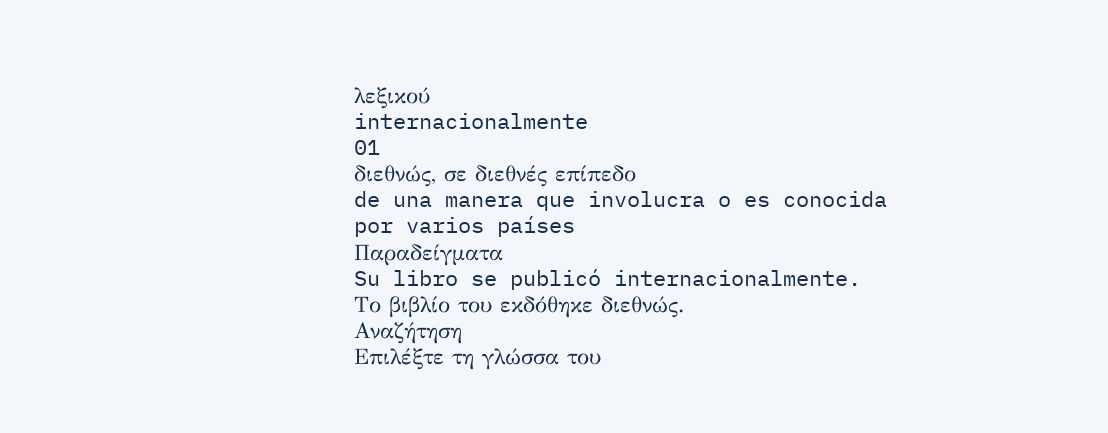λεξικού
internacionalmente
01
διεθνώς, σε διεθνές επίπεδο
de una manera que involucra o es conocida por varios países
Παραδείγματα
Su libro se publicó internacionalmente.
Το βιβλίο του εκδόθηκε διεθνώς.
Αναζήτηση
Επιλέξτε τη γλώσσα του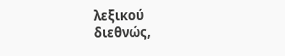λεξικού
διεθνώς,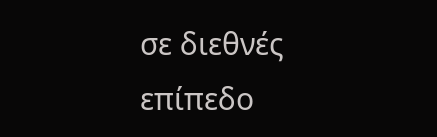σε διεθνές επίπεδο